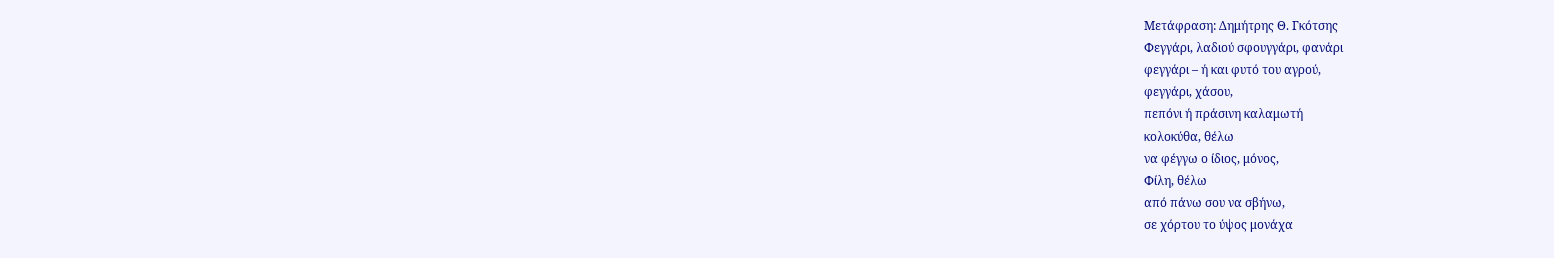Μετάφραση: Δημήτρης Θ. Γκότσης
Φεγγάρι, λαδιού σφουγγάρι, φανάρι
φεγγάρι – ή και φυτό του αγρού,
φεγγάρι, χάσου,
πεπόνι ή πράσινη καλαμωτή
κολοκύθα, θέλω
να φέγγω ο ίδιος, μόνος,
Φίλη, θέλω
από πάνω σου να σβήνω,
σε χόρτου το ύψος μονάχα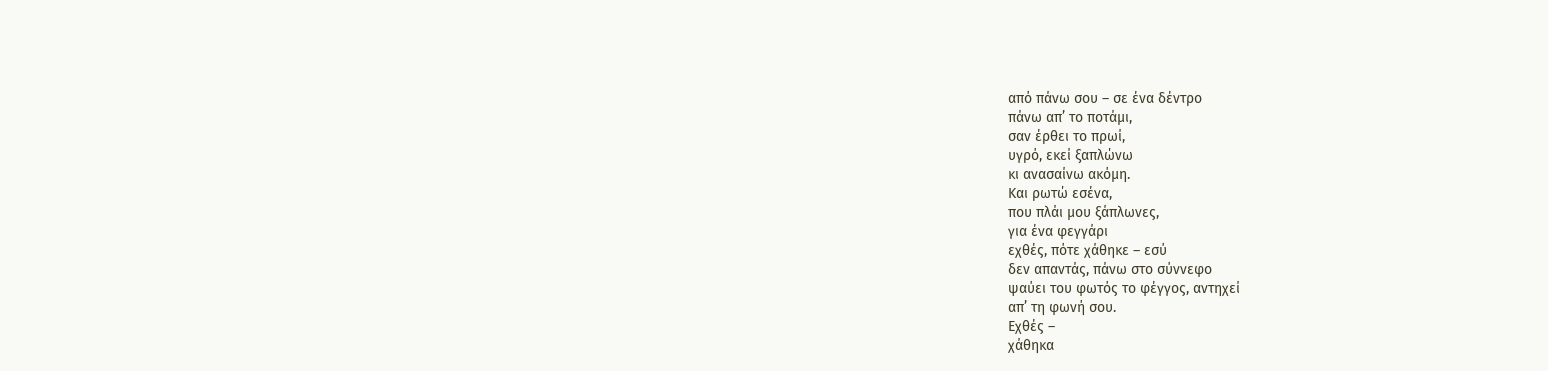από πάνω σου – σε ένα δέντρο
πάνω απ’ το ποτάμι,
σαν έρθει το πρωί,
υγρό, εκεί ξαπλώνω
κι ανασαίνω ακόμη.
Και ρωτώ εσένα,
που πλάι μου ξάπλωνες,
για ένα φεγγάρι
εχθές, πότε χάθηκε – εσύ
δεν απαντάς, πάνω στο σύννεφο
ψαύει του φωτός το φέγγος, αντηχεί
απ’ τη φωνή σου.
Εχθές –
χάθηκα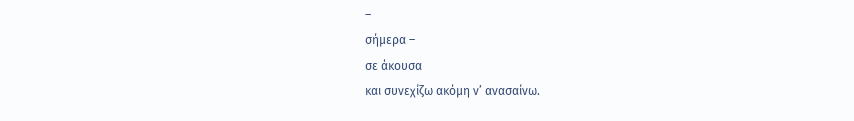–
σήμερα –
σε άκουσα
και συνεχίζω ακόμη ν’ ανασαίνω.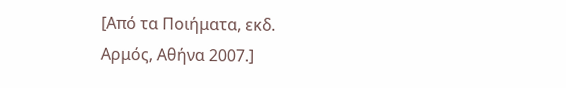[Από τα Ποιήματα, εκδ. Αρμός, Αθήνα 2007.]